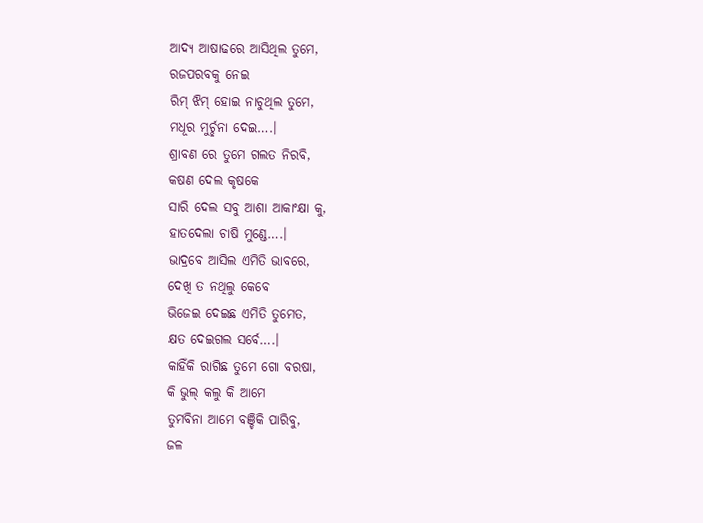ଆଦ୍ଯ ଆଷାଢରେ ଆସିଥିଲ ତୁମେ,
ରଜପରବକୁ ନେଇ
ରିମ୍ ଝିମ୍ ହୋଇ ନାଚୁଥିଲ ତୁମେ,
ମଧୂର ମୁର୍ଚ୍ଛନା ଦେଇ….।
ଶ୍ରାବଣ ରେ ତୁମେ ଗଲତ ନିରବି,
କଷଣ ଦେଲ କୃଷକେ
ସାରି ଦେଲ ସବୁ ଆଶା ଆକାଂକ୍ଷା କୁ,
ହାତଦେଲା ଚାଷି ମୁଣ୍ଡେ….।
ଭାଦ୍ରବେ ଆସିଲ ଏମିତି ଭାବରେ,
ଦେଖି ତ ନଥିଲୁ କେବେ
ଭିଜେଇ ଦେଇଛ ଏମିତି ତୁମେତ,
କ୍ଷତ ଦେଇଗଲ ସର୍ବେ….।
କାହିଁକି ରାଗିଛ ତୁମେ ଗୋ ବରଷା,
କି ଭୁଲ୍ କଲୁ କି ଆମେ
ତୁମବିନା ଆମେ ବଞ୍ଚିକି ପାରିବୁ,
ଜଳ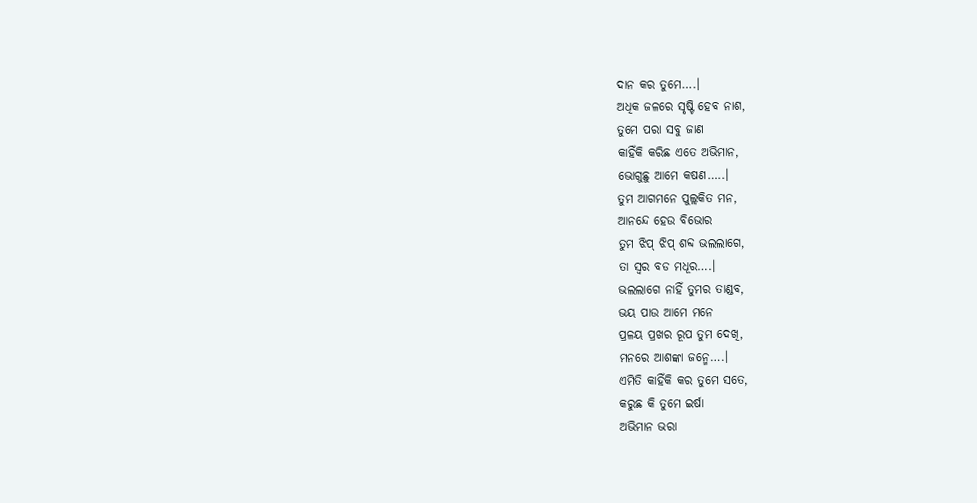ଦାନ କର ତୁମେ….।
ଅଧିକ ଜଳରେ ସୃଷ୍ଟି ହେବ ନାଶ,
ତୁମେ ପରା ସବୁ ଜାଣ
କାହିଁକି କରିଛ ଏତେ ଅଭିମାନ,
ଭୋଗୁଛୁ ଆମେ କଷଣ…..।
ତୁମ ଆଗମନେ ପୁଲ୍ଲକିତ ମନ,
ଆନନ୍ଦେ ହେଉ ବିଭୋର
ତୁମ ଝିପ୍ ଝିପ୍ ଶବ୍ଦ ଭଲଲାଗେ,
ତା ସ୍ୱର ବଡ ମଧୂର….।
ଭଲଲାଗେ ନାହିଁ ତୁମର ତାଣ୍ଡବ,
ଭୟ ପାଉ ଆମେ ମନେ
ପ୍ରଳୟ ପ୍ରଖର ରୂପ ତୁମ ଦେଖି,
ମନରେ ଆଶଙ୍କା ଜନ୍ମେ….।
ଏମିତି କାହିଁକି କର ତୁମେ ସତେ,
କରୁଛ କି ତୁମେ ଇର୍ଷା
ଅଭିମାନ ଭରା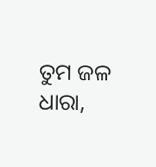ତୁମ ଜଳ ଧାରା,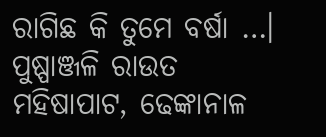ରାଗିଛ କି ତୁମେ ବର୍ଷା …।
ପୁଷ୍ପାଞ୍ଜଳି ରାଉତ
ମହିଷାପାଟ, ଢେଙ୍କାନାଳ